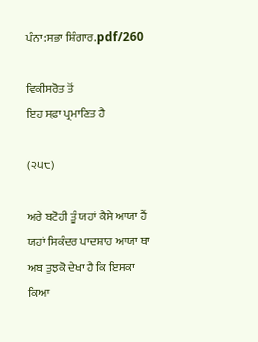ਪੰਨਾ:ਸਭਾ ਸ਼ਿੰਗਾਰ.pdf/260

ਵਿਕੀਸਰੋਤ ਤੋਂ
ਇਹ ਸਫ਼ਾ ਪ੍ਰਮਾਣਿਤ ਹੈ

(੨੫੮)

ਅਰੇ ਬਟੋਹੀ ਤੂੰ ਯਹਾਂ ਕੈਸੇ ਆਯਾ ਹੈਂ ਯਹਾਂ ਸਿਕੰਦਰ ਪਾਦਸ਼ਾਹ ਆਯਾ ਥਾ ਅਬ ਤੁਝਕੋ ਦੇਖਾ ਹੈ ਕਿ ਇਸਕਾ ਕਿਆ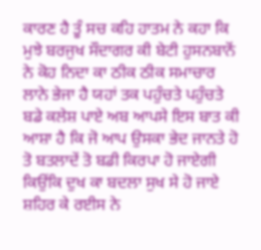ਕਾਰਣ ਹੈ ਤੂੰ ਸਚ ਕਹਿ ਹਾਤਮ ਨੇ ਕਹਾ ਕਿ ਮੁਝੇ ਬਰਜੁਖ ਸੌਦਾਗਰ ਕੀ ਬੇਟੀ ਹੁਸਨਬਾਨੋਂ ਨੇ ਕੋਹ ਨਿਦਾ ਕਾ ਠੀਕ ਠੀਕ ਸਮਾਚਾਰ ਲਾਨੇ ਭੇਜਾ ਹੈ ਯਹਾਂ ਤਕ ਪਹੁੰਚਤੇ ਪਹੁੰਚਤੇ ਬਡੇ ਕਲੇਸ਼ ਪਾਏ ਅਬ ਆਪਸੇ ਇਸ ਬਾਤ ਕੀ ਆਸ਼ਾ ਹੈ ਕਿ ਜੋ ਆਪ ਉਸਕਾ ਭੇਦ ਜਾਨਤੇ ਹੋ ਤੋ ਬਤਲਾਦੇਂ ਤੋ ਬਡੀ ਕਿਰਪਾ ਹੋ ਜਾਏਗੀ ਕਿਉਂਕਿ ਦੁਖ ਕਾ ਬਦਲਾ ਸੁਖ ਸੇ ਹੋ ਜਾਏ ਸ਼ਹਿਰ ਕੇ ਰਈਸ ਨੇ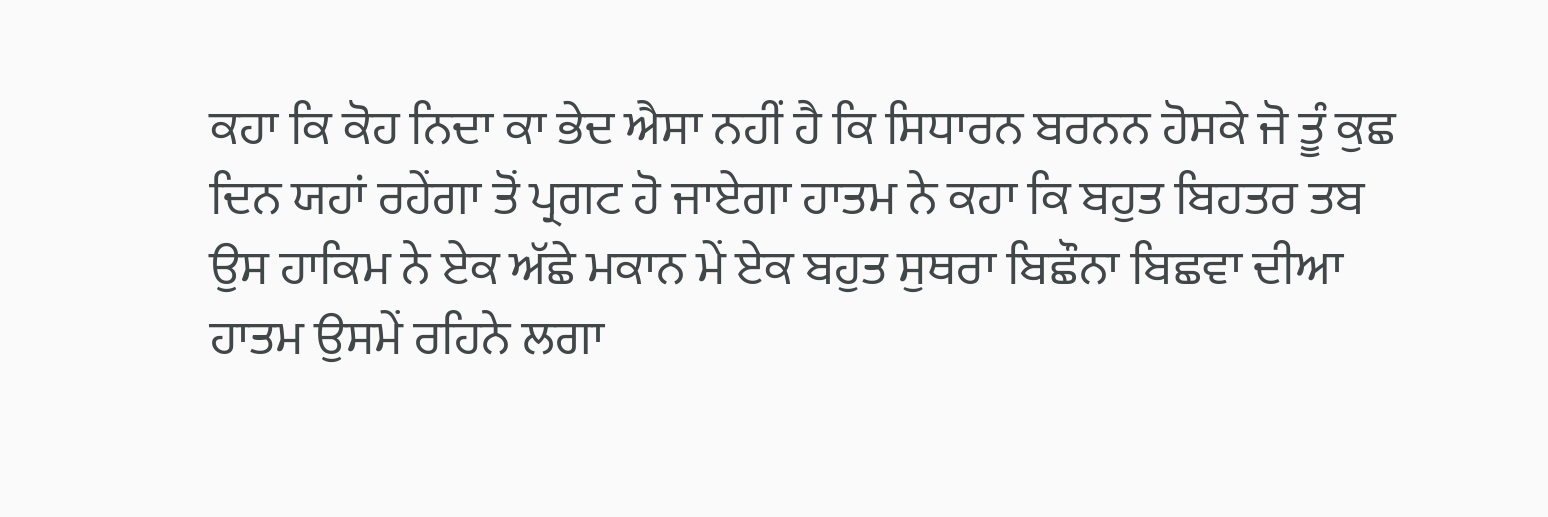ਕਹਾ ਕਿ ਕੋਹ ਨਿਦਾ ਕਾ ਭੇਦ ਐਸਾ ਨਹੀਂ ਹੈ ਕਿ ਸਿਧਾਰਨ ਬਰਨਨ ਹੋਸਕੇ ਜੋ ਤੂੰ ਕੁਛ ਦਿਨ ਯਹਾਂ ਰਹੇਂਗਾ ਤੋਂ ਪ੍ਰਗਟ ਹੋ ਜਾਏਗਾ ਹਾਤਮ ਨੇ ਕਹਾ ਕਿ ਬਹੁਤ ਬਿਹਤਰ ਤਬ ਉਸ ਹਾਕਿਮ ਨੇ ਏਕ ਅੱਛੇ ਮਕਾਨ ਮੇਂ ਏਕ ਬਹੁਤ ਸੁਥਰਾ ਬਿਛੌਨਾ ਬਿਛਵਾ ਦੀਆ ਹਾਤਮ ਉਸਮੇਂ ਰਹਿਨੇ ਲਗਾ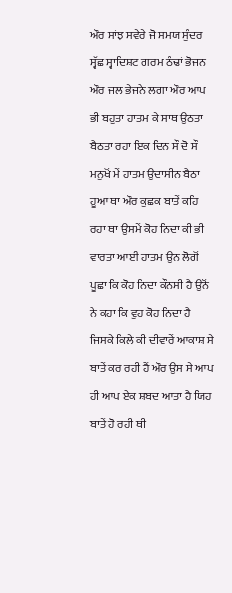ਔਰ ਸਾਂਝ ਸਵੇਰੇ ਜੋ ਸਮਯ ਸੁੰਦਰ ਸ੍ਵੱਛ ਸ੍ਵਾਦਿਸ਼ਟ ਗਰਮ ਠੰਢਾਂ ਭੋਜਨ ਔਰ ਜਲ ਭੇਜਨੇ ਲਗਾ ਔਰ ਆਪ ਭੀ ਬਹੁਤਾ ਹਾਤਮ ਕੇ ਸਾਥ ਉਠਤਾ ਬੈਠਤਾ ਰਹਾ ਇਕ ਦਿਨ ਸੌ ਦੋ ਸੌ ਮਨੁਖੋਂ ਮੇਂ ਹਾਤਮ ਉਦਾਸੀਨ ਬੈਠਾ ਹੂਆ ਥਾ ਔਰ ਕੁਛਕ ਬਾਤੇਂ ਕਹਿ ਰਹਾ ਥਾ ਉਸਮੇਂ ਕੋਹ ਨਿਦਾ ਕੀ ਭੀ ਵਾਰਤਾ ਆਈ ਹਾਤਮ ਉਨ ਲੋਗੋਂ ਪੂਛਾ ਕਿ ਕੋਹ ਨਿਦਾ ਕੌਨਸੀ ਹੈ ਉਨੋਂ ਨੇ ਕਹਾ ਕਿ ਵੁਹ ਕੋਹ ਨਿਦਾ ਹੈ ਜਿਸਕੇ ਕਿਲੇ ਕੀ ਦੀਵਾਰੇਂ ਆਕਾਸ਼ ਸੇ ਬਾਤੇਂ ਕਰ ਰਹੀ ਹੈਂ ਔਰ ਉਸ ਸੇ ਆਪ ਹੀ ਆਪ ਏਕ ਸ਼ਬਦ ਆਤਾ ਹੈ ਯਿਹ ਬਾਤੇਂ ਹੋ ਰਹੀ ਥੀ